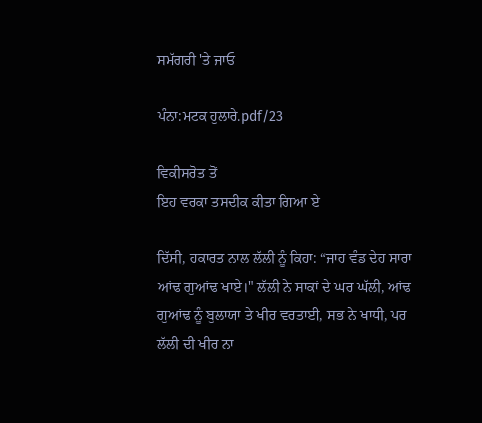ਸਮੱਗਰੀ 'ਤੇ ਜਾਓ

ਪੰਨਾ:ਮਟਕ ਹੁਲਾਰੇ.pdf/23

ਵਿਕੀਸਰੋਤ ਤੋਂ
ਇਹ ਵਰਕਾ ਤਸਦੀਕ ਕੀਤਾ ਗਿਆ ਏ

ਦਿੱਸੀ, ਹਕਾਰਤ ਨਾਲ ਲੱਲੀ ਨੂੰ ਕਿਹਾ: “ਜਾਹ ਵੰਡ ਦੇਹ ਸਾਰਾ ਆਂਢ ਗੁਆਂਢ ਖਾਏ।" ਲੱਲੀ ਨੇ ਸਾਕਾਂ ਦੇ ਘਰ ਘੱਲੀ, ਆਂਢ ਗੁਆਂਢ ਨੂੰ ਬੁਲਾਯਾ ਤੇ ਖੀਰ ਵਰਤਾਈ, ਸਭ ਨੇ ਖਾਧੀ, ਪਰ ਲੱਲੀ ਦੀ ਖੀਰ ਨਾ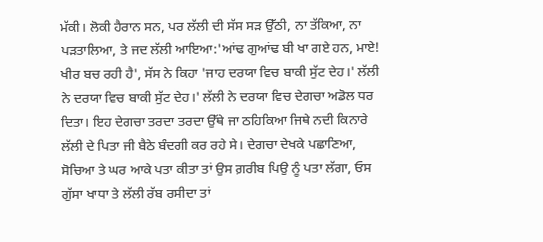ਮੱਕੀ। ਲੋਕੀ ਹੈਰਾਨ ਸਨ, ਪਰ ਲੱਲੀ ਦੀ ਸੱਸ ਸੜ ਉੱਠੀ, ਨਾ ਤੱਕਿਆ, ਨਾ ਪੜਤਾਲਿਆ, ਤੇ ਜਦ ਲੱਲੀ ਆਇਆ:'ਆਂਢ ਗੁਆਂਢ ਬੀ ਖਾ ਗਏ ਹਨ, ਮਾਏ! ਖੀਰ ਬਚ ਰਹੀ ਹੈ', ਸੱਸ ਨੇ ਕਿਹਾ 'ਜਾਹ ਦਰਯਾ ਵਿਚ ਬਾਕੀ ਸੁੱਟ ਦੇਹ।' ਲੱਲੀ ਨੇ ਦਰਯਾ ਵਿਚ ਬਾਕੀ ਸੁੱਟ ਦੇਹ।' ਲੱਲੀ ਨੇ ਦਰਯਾ ਵਿਚ ਦੇਗਚਾ ਅਡੋਲ ਧਰ ਦਿਤਾ। ਇਹ ਦੇਗਚਾ ਤਰਦਾ ਤਰਦਾ ਉੱਥੇ ਜਾ ਠਹਿਕਿਆ ਜਿਥੇ ਨਦੀ ਕਿਨਾਰੇ ਲੱਲੀ ਦੇ ਪਿਤਾ ਜੀ ਬੈਠੇ ਬੰਦਗੀ ਕਰ ਰਹੇ ਸੇ। ਦੇਗਚਾ ਦੇਖਕੇ ਪਛਾਣਿਆ, ਸੋਚਿਆ ਤੇ ਘਰ ਆਕੇ ਪਤਾ ਕੀਤਾ ਤਾਂ ਉਸ ਗ਼ਰੀਬ ਪਿਉ ਨੂੰ ਪਤਾ ਲੱਗਾ, ਓਸ ਗੁੱਸਾ ਖਾਧਾ ਤੇ ਲੱਲੀ ਰੱਬ ਰਸੀਦਾ ਤਾਂ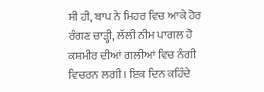ਸੀ ਹੀ, ਬਾਪ ਨੇ ਮਿਹਰ ਵਿਚ ਆਕੇ ਹੋਰ ਰੰਗਣ ਚਾੜ੍ਹੀ, ਲੱਲੀ ਨੀਮ ਪਾਗਲ ਹੋ ਕਸ਼ਮੀਰ ਦੀਆਂ ਗਲੀਆਂ ਵਿਚ ਨੰਗੀ ਵਿਚਰਨ ਲਗੀ। ਇਕ ਦਿਨ ਕਹਿੰਦੇ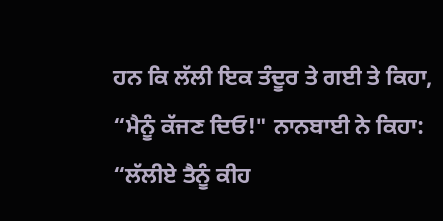ਹਨ ਕਿ ਲੱਲੀ ਇਕ ਤੰਦੂਰ ਤੇ ਗਈ ਤੇ ਕਿਹਾ, “ਮੈਨੂੰ ਕੱਜਣ ਦਿਓ!" ਨਾਨਬਾਈ ਨੇ ਕਿਹਾ: “ਲੱਲੀਏ ਤੈਨੂੰ ਕੀਹ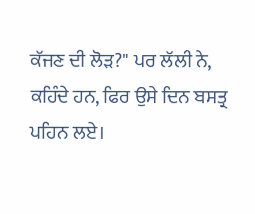ਕੱਜਣ ਦੀ ਲੋੜ?" ਪਰ ਲੱਲੀ ਨੇ, ਕਹਿੰਦੇ ਹਨ, ਫਿਰ ਉਸੇ ਦਿਨ ਬਸਤ੍ਰ ਪਹਿਨ ਲਏ।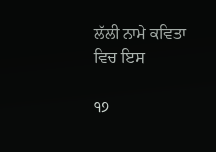ਲੱਲੀ ਨਾਮੇ ਕਵਿਤਾ ਵਿਚ ਇਸ

੧੭